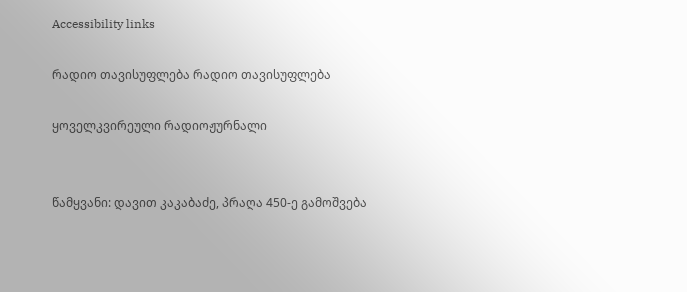Accessibility links

რადიო თავისუფლება რადიო თავისუფლება

ყოველკვირეული რადიოჟურნალი


წამყვანი: დავით კაკაბაძე, პრაღა 450-ე გამოშვება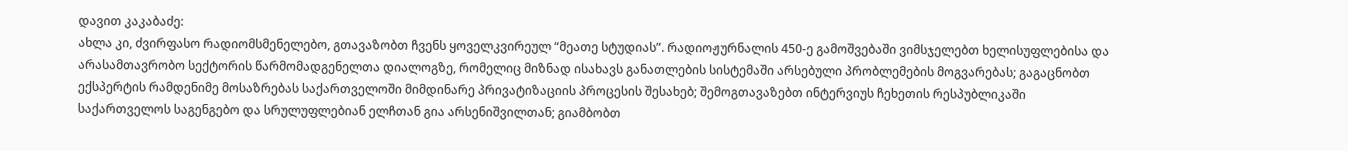დავით კაკაბაძე:
ახლა კი, ძვირფასო რადიომსმენელებო, გთავაზობთ ჩვენს ყოველკვირეულ “მეათე სტუდიას”. რადიოჟურნალის 450-ე გამოშვებაში ვიმსჯელებთ ხელისუფლებისა და არასამთავრობო სექტორის წარმომადგენელთა დიალოგზე, რომელიც მიზნად ისახავს განათლების სისტემაში არსებული პრობლემების მოგვარებას; გაგაცნობთ ექსპერტის რამდენიმე მოსაზრებას საქართველოში მიმდინარე პრივატიზაციის პროცესის შესახებ; შემოგთავაზებთ ინტერვიუს ჩეხეთის რესპუბლიკაში საქართველოს საგენგებო და სრულუფლებიან ელჩთან გია არსენიშვილთან; გიამბობთ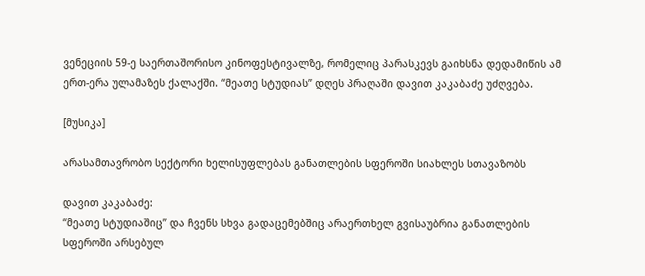ვენეციის 59-ე საერთაშორისო კინოფესტივალზე, რომელიც პარასკევს გაიხსნა დედამიწის ამ ერთ-ერა ულამაზეს ქალაქში. “მეათე სტუდიას” დღეს პრაღაში დავით კაკაბაძე უძღვება.

[მუსიკა]

არასამთავრობო სექტორი ხელისუფლებას განათლების სფეროში სიახლეს სთავაზობს

დავით კაკაბაძე:
“მეათე სტუდიაშიც” და ჩვენს სხვა გადაცემებშიც არაერთხელ გვისაუბრია განათლების სფეროში არსებულ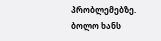პრობლემებზე. ბოლო ხანს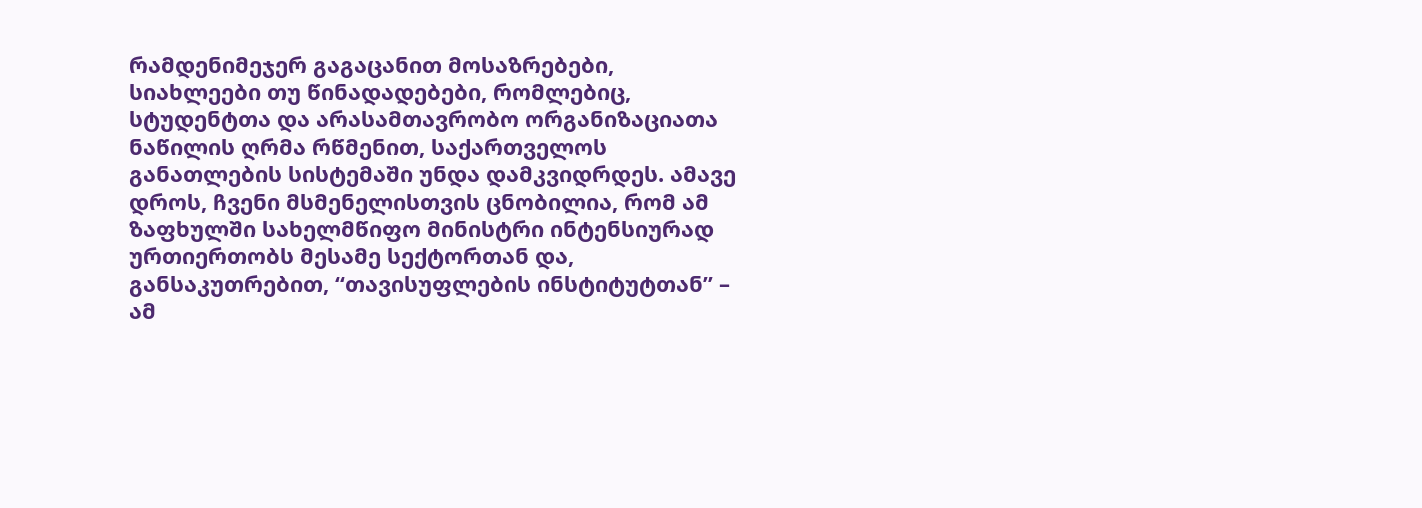რამდენიმეჯერ გაგაცანით მოსაზრებები, სიახლეები თუ წინადადებები, რომლებიც, სტუდენტთა და არასამთავრობო ორგანიზაციათა ნაწილის ღრმა რწმენით, საქართველოს განათლების სისტემაში უნდა დამკვიდრდეს. ამავე დროს, ჩვენი მსმენელისთვის ცნობილია, რომ ამ ზაფხულში სახელმწიფო მინისტრი ინტენსიურად ურთიერთობს მესამე სექტორთან და, განსაკუთრებით, “თავისუფლების ინსტიტუტთან” – ამ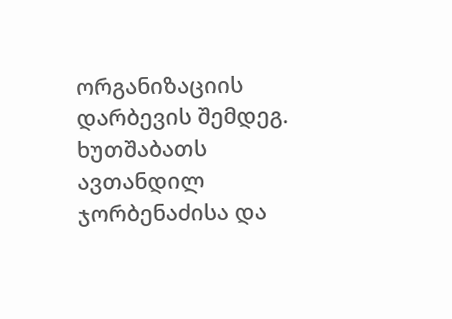ორგანიზაციის დარბევის შემდეგ. ხუთშაბათს ავთანდილ ჯორბენაძისა და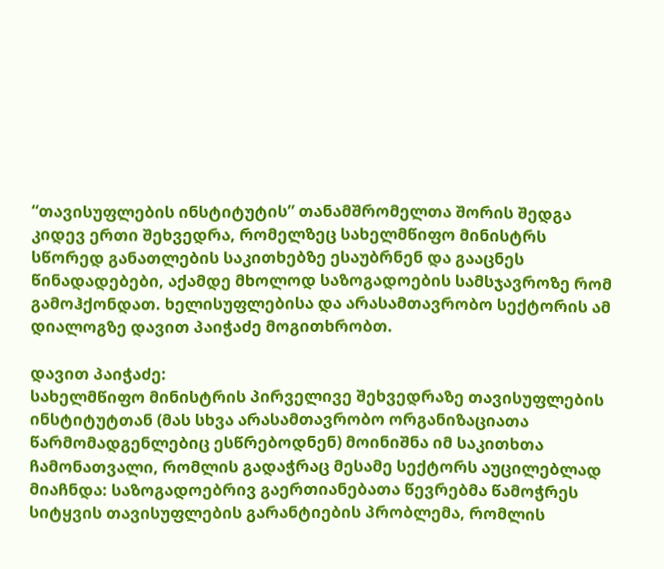“თავისუფლების ინსტიტუტის” თანამშრომელთა შორის შედგა კიდევ ერთი შეხვედრა, რომელზეც სახელმწიფო მინისტრს სწორედ განათლების საკითხებზე ესაუბრნენ და გააცნეს წინადადებები, აქამდე მხოლოდ საზოგადოების სამსჯავროზე რომ გამოჰქონდათ. ხელისუფლებისა და არასამთავრობო სექტორის ამ დიალოგზე დავით პაიჭაძე მოგითხრობთ.

დავით პაიჭაძე:
სახელმწიფო მინისტრის პირველივე შეხვედრაზე თავისუფლების ინსტიტუტთან (მას სხვა არასამთავრობო ორგანიზაციათა წარმომადგენლებიც ესწრებოდნენ) მოინიშნა იმ საკითხთა ჩამონათვალი, რომლის გადაჭრაც მესამე სექტორს აუცილებლად მიაჩნდა: საზოგადოებრივ გაერთიანებათა წევრებმა წამოჭრეს სიტყვის თავისუფლების გარანტიების პრობლემა, რომლის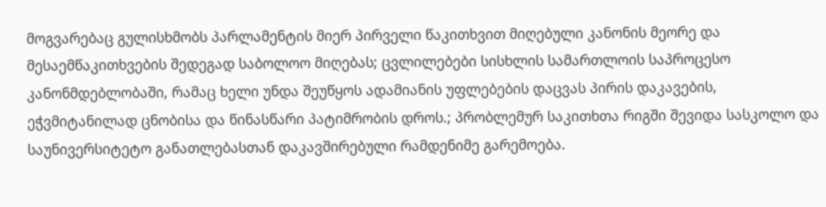მოგვარებაც გულისხმობს პარლამენტის მიერ პირველი წაკითხვით მიღებული კანონის მეორე და მესაემწაკითხვების შედეგად საბოლოო მიღებას; ცვლილებები სისხლის სამართლოის საპროცესო კანონმდებლობაში, რამაც ხელი უნდა შეუწყოს ადამიანის უფლებების დაცვას პირის დაკავების, ეჭვმიტანილად ცნობისა და წინასწარი პატიმრობის დროს.; პრობლემურ საკითხთა რიგში შევიდა სასკოლო და საუნივერსიტეტო განათლებასთან დაკავშირებული რამდენიმე გარემოება.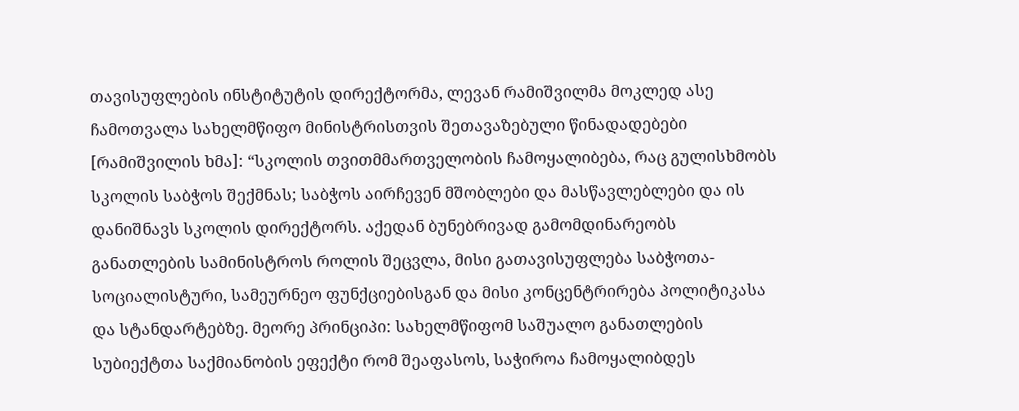თავისუფლების ინსტიტუტის დირექტორმა, ლევან რამიშვილმა მოკლედ ასე ჩამოთვალა სახელმწიფო მინისტრისთვის შეთავაზებული წინადადებები [რამიშვილის ხმა]: “სკოლის თვითმმართველობის ჩამოყალიბება, რაც გულისხმობს სკოლის საბჭოს შექმნას; საბჭოს აირჩევენ მშობლები და მასწავლებლები და ის დანიშნავს სკოლის დირექტორს. აქედან ბუნებრივად გამომდინარეობს განათლების სამინისტროს როლის შეცვლა, მისი გათავისუფლება საბჭოთა-სოციალისტური, სამეურნეო ფუნქციებისგან და მისი კონცენტრირება პოლიტიკასა და სტანდარტებზე. მეორე პრინციპი: სახელმწიფომ საშუალო განათლების სუბიექტთა საქმიანობის ეფექტი რომ შეაფასოს, საჭიროა ჩამოყალიბდეს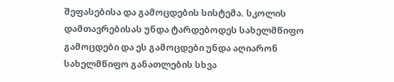შეფასებისა და გამოცდების სისტემა. სკოლის დამთავრებისას უნდა ტარდებოდეს სახელმწიფო გამოცდები და ეს გამოცდები უნდა აღიარონ სახელმწიფო განათლების სხვა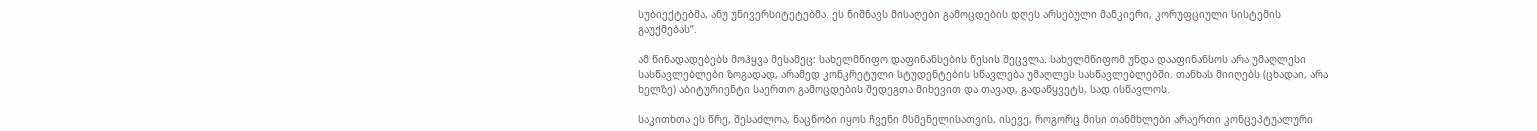სუბიექტებმა, ანუ უნივერსიტეტებმა. ეს ნიშნავს მისაღები გამოცდების დღეს არსებული მანკიერი, კორუფციული სისტემის გაუქმებას”.

ამ წინადადებებს მოჰყვა მესამეც: სახელმწიფო დაფინანსების წესის შეცვლა. სახელმწიფომ უნდა დააფინანსოს არა უმაღლესი სასწავლებლები ზოგადად, არამედ კონკრეტული სტუდენტების სწავლება უმაღლეს სასწავლებლებში. თანხას მიიღებს (ცხადაი, არა ხელზე) აბიტურიენტი საერთო გამოცდების შედეგთა მიხევით და თავად, გადაწყვეტს, სად ისწავლოს.

საკითხთა ეს წრე, შესაძლოა, ნაცნობი იყოს ჩვენი მსმენელისათვის, ისევე, როგორც მისი თანმხლები არაერთი კონცეპტუალური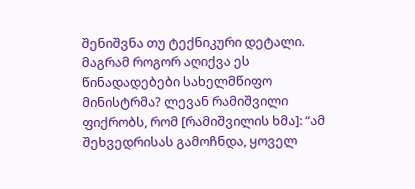შენიშვნა თუ ტექნიკური დეტალი. მაგრამ როგორ აღიქვა ეს წინადადებები სახელმწიფო მინისტრმა? ლევან რამიშვილი ფიქრობს, რომ [რამიშვილის ხმა]: “ამ შეხვედრისას გამოჩნდა, ყოველ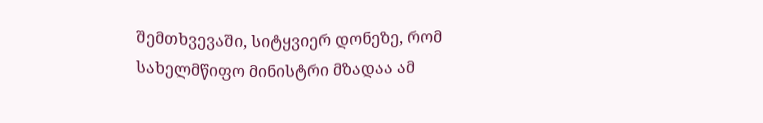შემთხვევაში, სიტყვიერ დონეზე, რომ სახელმწიფო მინისტრი მზადაა ამ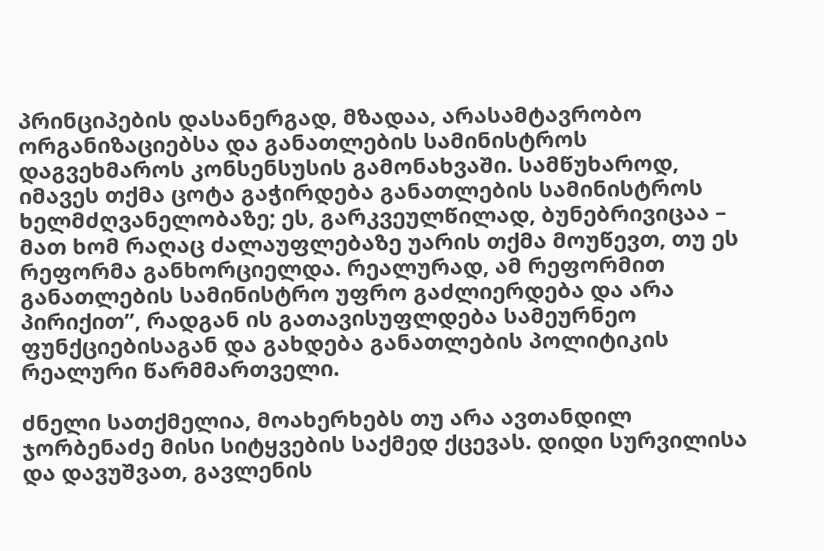პრინციპების დასანერგად, მზადაა, არასამტავრობო ორგანიზაციებსა და განათლების სამინისტროს დაგვეხმაროს კონსენსუსის გამონახვაში. სამწუხაროდ, იმავეს თქმა ცოტა გაჭირდება განათლების სამინისტროს ხელმძღვანელობაზე; ეს, გარკვეულწილად, ბუნებრივიცაა – მათ ხომ რაღაც ძალაუფლებაზე უარის თქმა მოუწევთ, თუ ეს რეფორმა განხორციელდა. რეალურად, ამ რეფორმით განათლების სამინისტრო უფრო გაძლიერდება და არა პირიქით”, რადგან ის გათავისუფლდება სამეურნეო ფუნქციებისაგან და გახდება განათლების პოლიტიკის რეალური წარმმართველი.

ძნელი სათქმელია, მოახერხებს თუ არა ავთანდილ ჯორბენაძე მისი სიტყვების საქმედ ქცევას. დიდი სურვილისა და დავუშვათ, გავლენის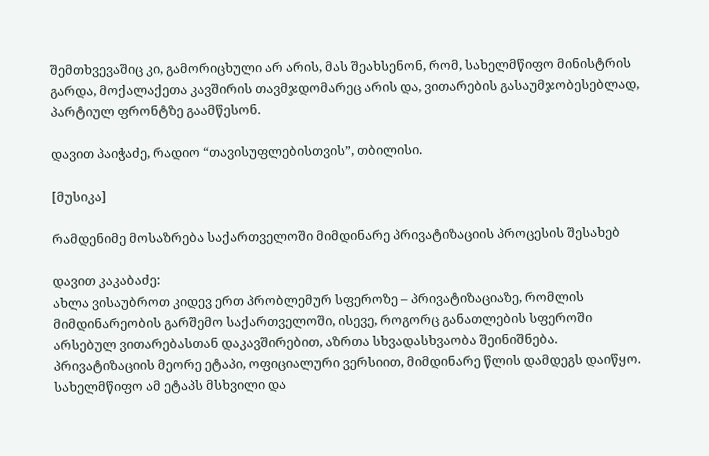შემთხვევაშიც კი, გამორიცხული არ არის, მას შეახსენონ, რომ, სახელმწიფო მინისტრის გარდა, მოქალაქეთა კავშირის თავმჯდომარეც არის და, ვითარების გასაუმჯობესებლად, პარტიულ ფრონტზე გაამწესონ.

დავით პაიჭაძე, რადიო “თავისუფლებისთვის”, თბილისი.

[მუსიკა]

რამდენიმე მოსაზრება საქართველოში მიმდინარე პრივატიზაციის პროცესის შესახებ

დავით კაკაბაძე:
ახლა ვისაუბროთ კიდევ ერთ პრობლემურ სფეროზე – პრივატიზაციაზე, რომლის მიმდინარეობის გარშემო საქართველოში, ისევე, როგორც განათლების სფეროში არსებულ ვითარებასთან დაკავშირებით, აზრთა სხვადასხვაობა შეინიშნება. პრივატიზაციის მეორე ეტაპი, ოფიციალური ვერსიით, მიმდინარე წლის დამდეგს დაიწყო. სახელმწიფო ამ ეტაპს მსხვილი და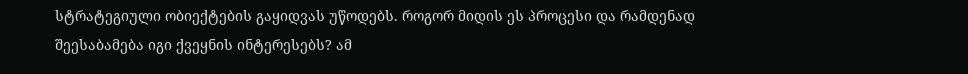სტრატეგიული ობიექტების გაყიდვას უწოდებს. როგორ მიდის ეს პროცესი და რამდენად შეესაბამება იგი ქვეყნის ინტერესებს? ამ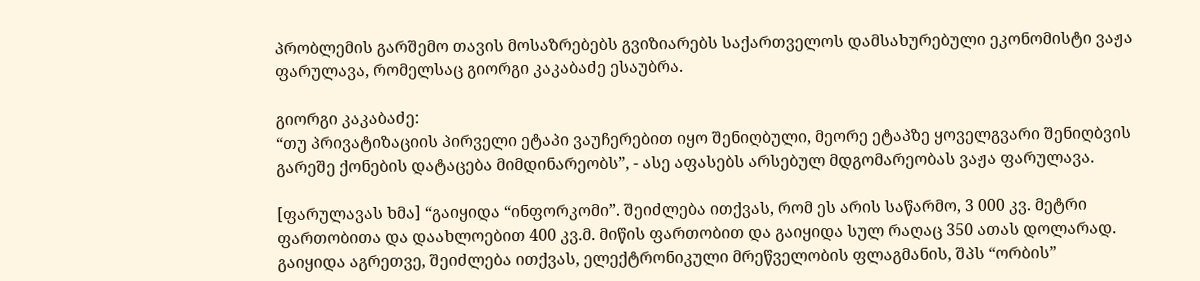პრობლემის გარშემო თავის მოსაზრებებს გვიზიარებს საქართველოს დამსახურებული ეკონომისტი ვაჟა ფარულავა, რომელსაც გიორგი კაკაბაძე ესაუბრა.

გიორგი კაკაბაძე:
“თუ პრივატიზაციის პირველი ეტაპი ვაუჩერებით იყო შენიღბული, მეორე ეტაპზე ყოველგვარი შენიღბვის გარეშე ქონების დატაცება მიმდინარეობს”, - ასე აფასებს არსებულ მდგომარეობას ვაჟა ფარულავა.

[ფარულავას ხმა] “გაიყიდა “ინფორკომი”. შეიძლება ითქვას, რომ ეს არის საწარმო, 3 000 კვ. მეტრი ფართობითა და დაახლოებით 400 კვ.მ. მიწის ფართობით და გაიყიდა სულ რაღაც 350 ათას დოლარად. გაიყიდა აგრეთვე, შეიძლება ითქვას, ელექტრონიკული მრეწველობის ფლაგმანის, შპს “ორბის”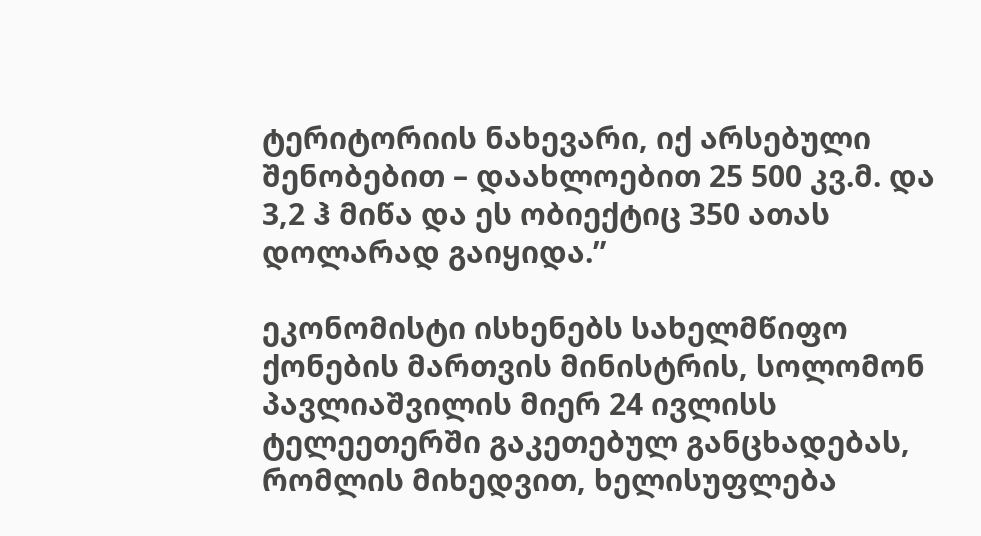ტერიტორიის ნახევარი, იქ არსებული შენობებით – დაახლოებით 25 500 კვ.მ. და 3,2 ჰ მიწა და ეს ობიექტიც 350 ათას დოლარად გაიყიდა.”

ეკონომისტი ისხენებს სახელმწიფო ქონების მართვის მინისტრის, სოლომონ პავლიაშვილის მიერ 24 ივლისს ტელეეთერში გაკეთებულ განცხადებას, რომლის მიხედვით, ხელისუფლება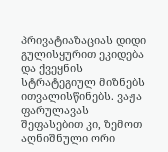პრივატიაზაციას დიდი გულისყურით ეკიდება და ქვეყნის სტრატეგიულ მიზნებს ითვალისწინებს. ვაჟა ფარულავას შეფასებით კი, ზემოთ აღნიშნული ორი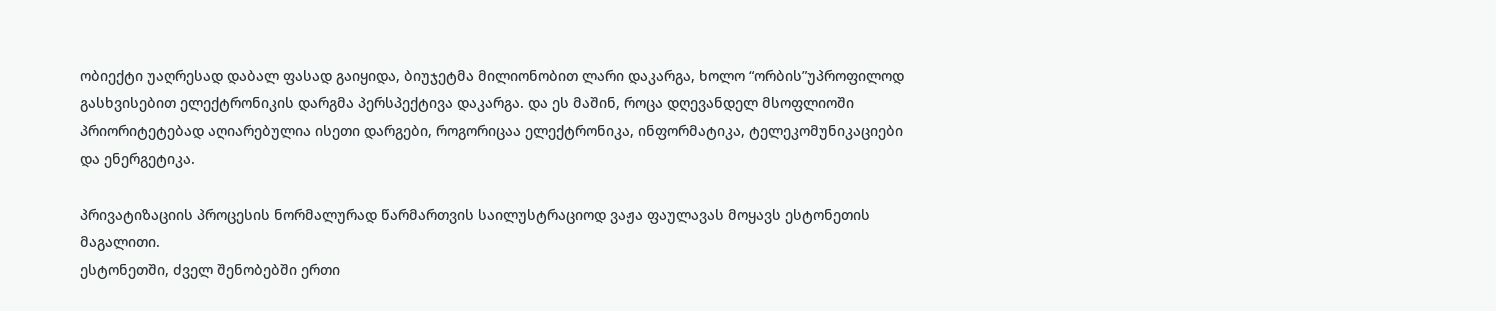ობიექტი უაღრესად დაბალ ფასად გაიყიდა, ბიუჯეტმა მილიონობით ლარი დაკარგა, ხოლო “ორბის”უპროფილოდ გასხვისებით ელექტრონიკის დარგმა პერსპექტივა დაკარგა. და ეს მაშინ, როცა დღევანდელ მსოფლიოში პრიორიტეტებად აღიარებულია ისეთი დარგები, როგორიცაა ელექტრონიკა, ინფორმატიკა, ტელეკომუნიკაციები და ენერგეტიკა.

პრივატიზაციის პროცესის ნორმალურად წარმართვის საილუსტრაციოდ ვაჟა ფაულავას მოყავს ესტონეთის მაგალითი.
ესტონეთში, ძველ შენობებში ერთი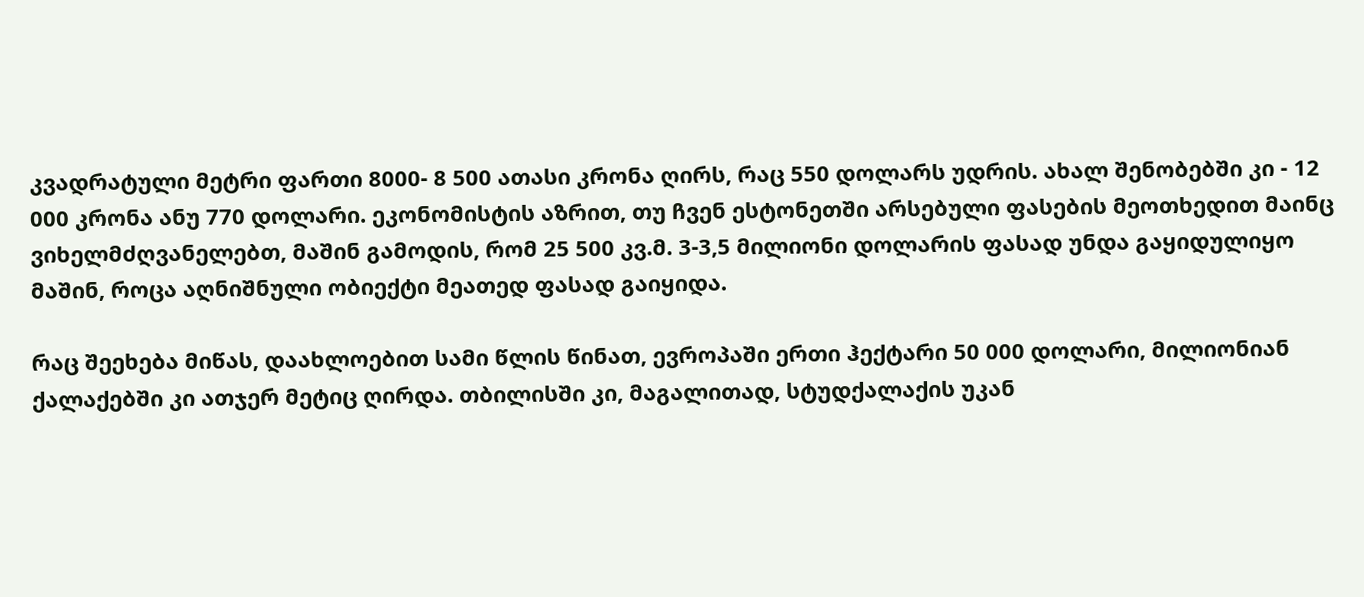კვადრატული მეტრი ფართი 8000- 8 500 ათასი კრონა ღირს, რაც 550 დოლარს უდრის. ახალ შენობებში კი - 12 000 კრონა ანუ 770 დოლარი. ეკონომისტის აზრით, თუ ჩვენ ესტონეთში არსებული ფასების მეოთხედით მაინც ვიხელმძღვანელებთ, მაშინ გამოდის, რომ 25 500 კვ.მ. 3-3,5 მილიონი დოლარის ფასად უნდა გაყიდულიყო მაშინ, როცა აღნიშნული ობიექტი მეათედ ფასად გაიყიდა.

რაც შეეხება მიწას, დაახლოებით სამი წლის წინათ, ევროპაში ერთი ჰექტარი 50 000 დოლარი, მილიონიან ქალაქებში კი ათჯერ მეტიც ღირდა. თბილისში კი, მაგალითად, სტუდქალაქის უკან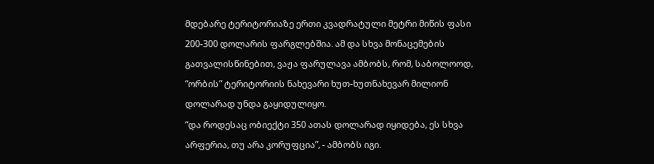მდებარე ტერიტორიაზე ერთი კვადრატული მეტრი მიწის ფასი 200-300 დოლარის ფარგლებშია. ამ და სხვა მონაცემების გათვალისწინებით, ვაჟა ფარულავა ამბობს, რომ, საბოლოოდ, “ორბის” ტერიტორიის ნახევარი ხუთ-ხუთნახევარ მილიონ დოლარად უნდა გაყიდულიყო.
“და როდესაც ობიექტი 350 ათას დოლარად იყიდება, ეს სხვა არფერია, თუ არა კორუფცია”, - ამბობს იგი.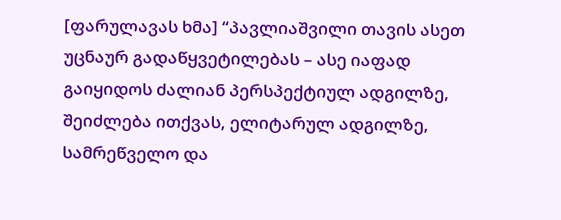[ფარულავას ხმა] “პავლიაშვილი თავის ასეთ უცნაურ გადაწყვეტილებას – ასე იაფად გაიყიდოს ძალიან პერსპექტიულ ადგილზე, შეიძლება ითქვას, ელიტარულ ადგილზე, სამრეწველო და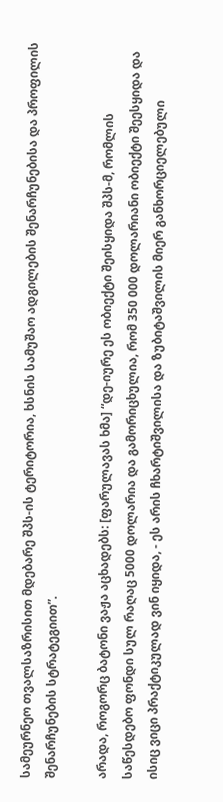სამეურნეო თვალსაზრისით მდებარე შპს-ის ტერიტორია, ხსნის სამუშაო ადგილების შენარჩუნებისა და პროფილის შენარჩუნების სტრატეგიით”.

არადა, როგორც ბატონი ვაჟა აცხადებს: [ფარულავას ხმა] “დე-იურე ეს ობიექტი შეისყიდა შპს-მ, რომლის საწესდებო ფონდი სულ რაღაც 5000 დოლარია და გამორიცხულია, რომ 350 000 დოლარიანი ობიექტი შეესყიდა და ისიც ვიცი პრაქტიკულად ვინ იყიდა, - ეს არის ჩხარტიშვილისა და ზუბიტაშვილის მიერ განხორციელებული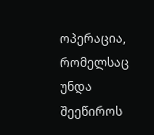ოპერაცია, რომელსაც უნდა შეეწიროს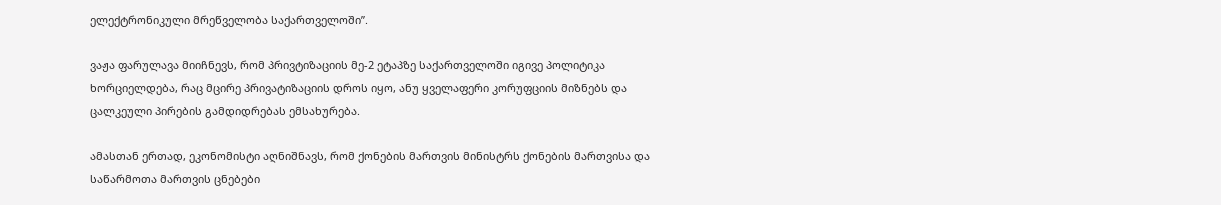ელექტრონიკული მრეწველობა საქართველოში”.

ვაჟა ფარულავა მიიჩნევს, რომ პრივტიზაციის მე-2 ეტაპზე საქართველოში იგივე პოლიტიკა ხორციელდება, რაც მცირე პრივატიზაციის დროს იყო, ანუ ყველაფერი კორუფციის მიზნებს და ცალკეული პირების გამდიდრებას ემსახურება.

ამასთან ერთად, ეკონომისტი აღნიშნავს, რომ ქონების მართვის მინისტრს ქონების მართვისა და საწარმოთა მართვის ცნებები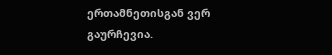ერთამნეთისგან ვერ გაურჩევია.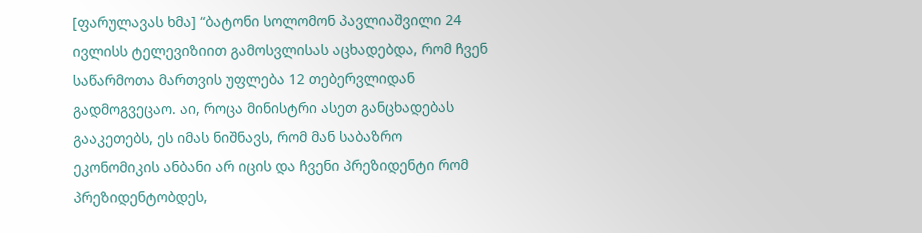[ფარულავას ხმა] “ბატონი სოლომონ პავლიაშვილი 24 ივლისს ტელევიზიით გამოსვლისას აცხადებდა, რომ ჩვენ საწარმოთა მართვის უფლება 12 თებერვლიდან გადმოგვეცაო. აი, როცა მინისტრი ასეთ განცხადებას გააკეთებს, ეს იმას ნიშნავს, რომ მან საბაზრო ეკონომიკის ანბანი არ იცის და ჩვენი პრეზიდენტი რომ პრეზიდენტობდეს,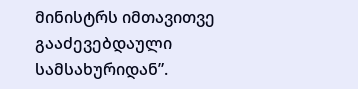მინისტრს იმთავითვე გააძევებდაული სამსახურიდან”.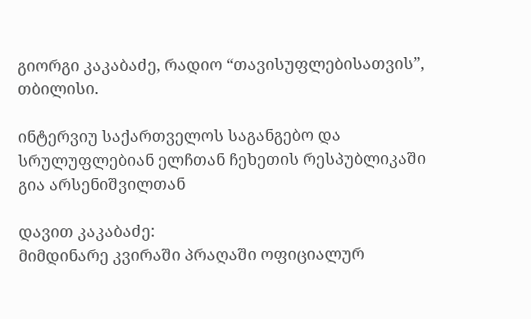გიორგი კაკაბაძე, რადიო “თავისუფლებისათვის”, თბილისი.

ინტერვიუ საქართველოს საგანგებო და სრულუფლებიან ელჩთან ჩეხეთის რესპუბლიკაში გია არსენიშვილთან

დავით კაკაბაძე:
მიმდინარე კვირაში პრაღაში ოფიციალურ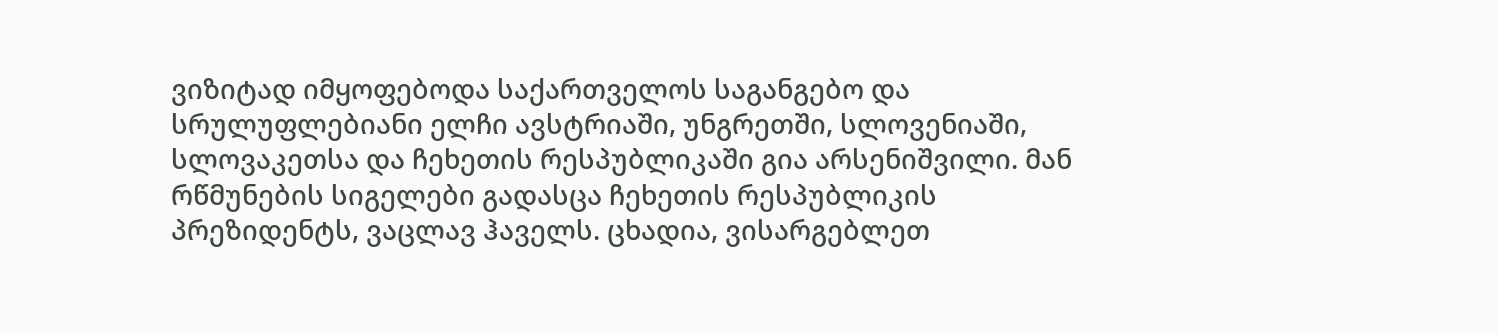ვიზიტად იმყოფებოდა საქართველოს საგანგებო და სრულუფლებიანი ელჩი ავსტრიაში, უნგრეთში, სლოვენიაში, სლოვაკეთსა და ჩეხეთის რესპუბლიკაში გია არსენიშვილი. მან რწმუნების სიგელები გადასცა ჩეხეთის რესპუბლიკის პრეზიდენტს, ვაცლავ ჰაველს. ცხადია, ვისარგებლეთ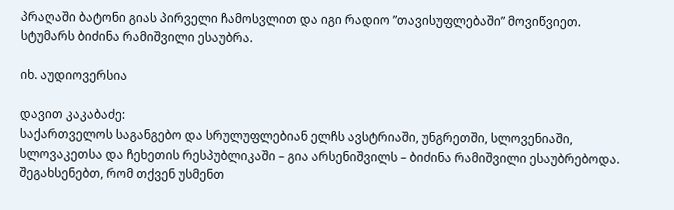პრაღაში ბატონი გიას პირველი ჩამოსვლით და იგი რადიო ”თავისუფლებაში” მოვიწვიეთ. სტუმარს ბიძინა რამიშვილი ესაუბრა.

იხ. აუდიოვერსია

დავით კაკაბაძე:
საქართველოს საგანგებო და სრულუფლებიან ელჩს ავსტრიაში, უნგრეთში, სლოვენიაში, სლოვაკეთსა და ჩეხეთის რესპუბლიკაში – გია არსენიშვილს – ბიძინა რამიშვილი ესაუბრებოდა. შეგახსენებთ, რომ თქვენ უსმენთ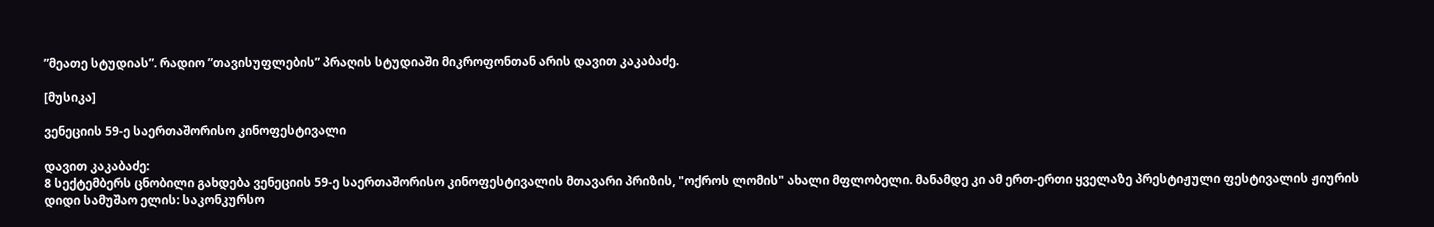”მეათე სტუდიას”. რადიო ”თავისუფლების” პრაღის სტუდიაში მიკროფონთან არის დავით კაკაბაძე.

[მუსიკა]

ვენეციის 59-ე საერთაშორისო კინოფესტივალი

დავით კაკაბაძე:
8 სექტემბერს ცნობილი გახდება ვენეციის 59-ე საერთაშორისო კინოფესტივალის მთავარი პრიზის, "ოქროს ლომის" ახალი მფლობელი. მანამდე კი ამ ერთ-ერთი ყველაზე პრესტიჟული ფესტივალის ჟიურის დიდი სამუშაო ელის: საკონკურსო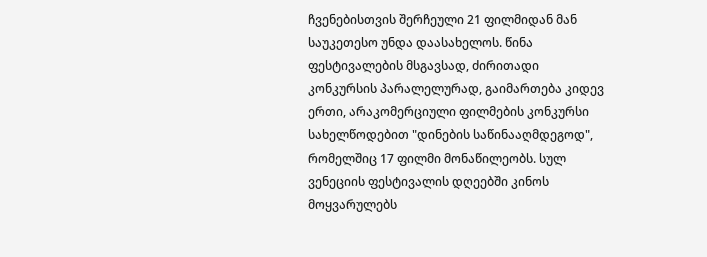ჩვენებისთვის შერჩეული 21 ფილმიდან მან საუკეთესო უნდა დაასახელოს. წინა ფესტივალების მსგავსად, ძირითადი კონკურსის პარალელურად, გაიმართება კიდევ ერთი, არაკომერციული ფილმების კონკურსი სახელწოდებით "დინების საწინააღმდეგოდ", რომელშიც 17 ფილმი მონაწილეობს. სულ ვენეციის ფესტივალის დღეებში კინოს მოყვარულებს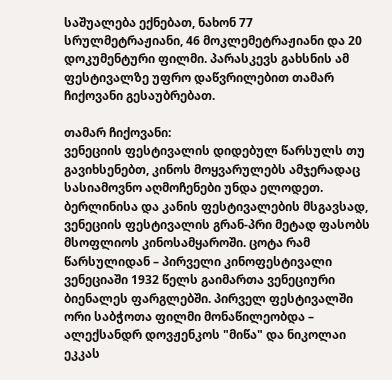საშუალება ექნებათ, ნახონ 77 სრულმეტრაჟიანი, 46 მოკლემეტრაჟიანი და 20 დოკუმენტური ფილმი. პარასკევს გახსნის ამ ფესტივალზე უფრო დაწვრილებით თამარ ჩიქოვანი გესაუბრებათ.

თამარ ჩიქოვანი:
ვენეციის ფესტივალის დიდებულ წარსულს თუ გავიხსენებთ, კინოს მოყვარულებს ამჯერადაც სასიამოვნო აღმოჩენები უნდა ელოდეთ. ბერლინისა და კანის ფესტივალების მსგავსად, ვენეციის ფესტივალის გრან-პრი მეტად ფასობს მსოფლიოს კინოსამყაროში. ცოტა რამ წარსულიდან – პირველი კინოფესტივალი ვენეციაში 1932 წელს გაიმართა ვენეციური ბიენალეს ფარგლებში. პირველ ფესტივალში ორი საბჭოთა ფილმი მონაწილეობდა – ალექსანდრ დოვჟენკოს "მიწა" და ნიკოლაი ეკკას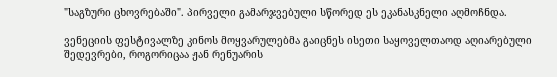"საგზური ცხოვრებაში". პირველი გამარჯვებული სწორედ ეს ეკანასკნელი აღმოჩნდა.

ვენეციის ფესტივალზე კინოს მოყვარულებმა გაიცნეს ისეთი საყოველთაოდ აღიარებული შედევრები, როგორიცაა ჟან რენუარის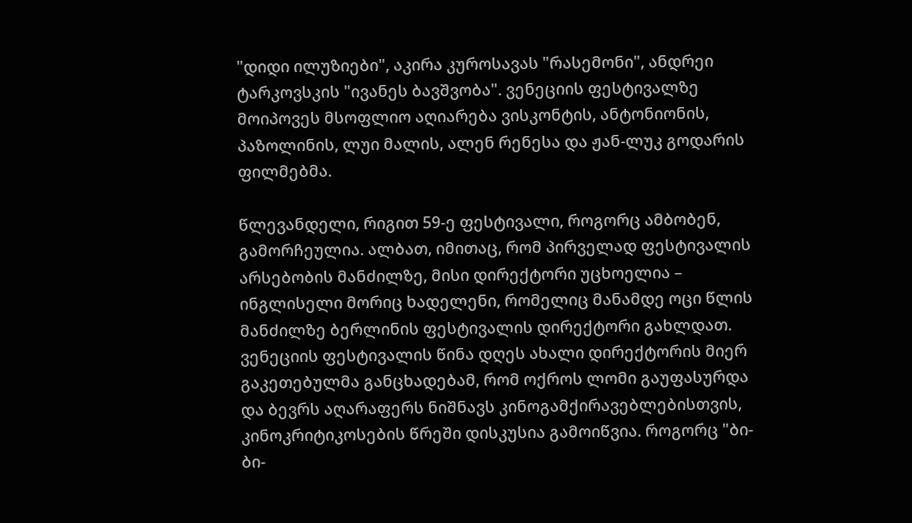"დიდი ილუზიები", აკირა კუროსავას "რასემონი", ანდრეი ტარკოვსკის "ივანეს ბავშვობა". ვენეციის ფესტივალზე მოიპოვეს მსოფლიო აღიარება ვისკონტის, ანტონიონის, პაზოლინის, ლუი მალის, ალენ რენესა და ჟან-ლუკ გოდარის ფილმებმა.

წლევანდელი, რიგით 59-ე ფესტივალი, როგორც ამბობენ, გამორჩეულია. ალბათ, იმითაც, რომ პირველად ფესტივალის არსებობის მანძილზე, მისი დირექტორი უცხოელია – ინგლისელი მორიც ხადელენი, რომელიც მანამდე ოცი წლის მანძილზე ბერლინის ფესტივალის დირექტორი გახლდათ. ვენეციის ფესტივალის წინა დღეს ახალი დირექტორის მიერ გაკეთებულმა განცხადებამ, რომ ოქროს ლომი გაუფასურდა და ბევრს აღარაფერს ნიშნავს კინოგამქირავებლებისთვის, კინოკრიტიკოსების წრეში დისკუსია გამოიწვია. როგორც "ბი-ბი-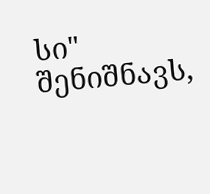სი" შენიშნავს,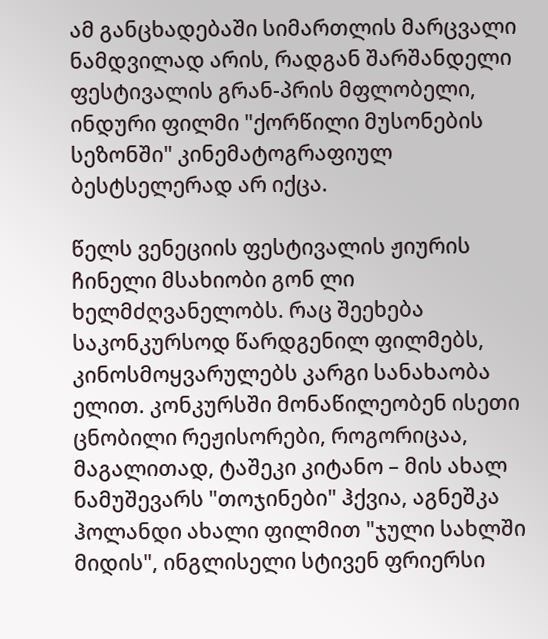ამ განცხადებაში სიმართლის მარცვალი ნამდვილად არის, რადგან შარშანდელი ფესტივალის გრან-პრის მფლობელი, ინდური ფილმი "ქორწილი მუსონების სეზონში" კინემატოგრაფიულ ბესტსელერად არ იქცა.

წელს ვენეციის ფესტივალის ჟიურის ჩინელი მსახიობი გონ ლი ხელმძღვანელობს. რაც შეეხება საკონკურსოდ წარდგენილ ფილმებს, კინოსმოყვარულებს კარგი სანახაობა ელით. კონკურსში მონაწილეობენ ისეთი ცნობილი რეჟისორები, როგორიცაა, მაგალითად, ტაშეკი კიტანო – მის ახალ ნამუშევარს "თოჯინები" ჰქვია, აგნეშკა ჰოლანდი ახალი ფილმით "ჯული სახლში მიდის", ინგლისელი სტივენ ფრიერსი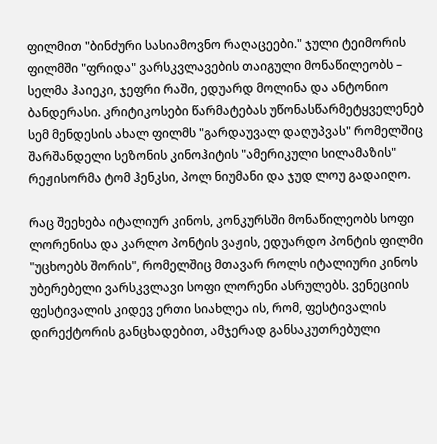ფილმით "ბინძური სასიამოვნო რაღაცეები." ჯული ტეიმორის ფილმში "ფრიდა" ვარსკვლავების თაიგული მონაწილეობს – სელმა ჰაიეკი, ჯეფრი რაში, ედუარდ მოლინა და ანტონიო ბანდერასი. კრიტიკოსები წარმატებას უწონასწარმეტყველენებ სემ მენდესის ახალ ფილმს "გარდაუვალ დაღუპვას" რომელშიც შარშანდელი სეზონის კინოჰიტის "ამერიკული სილამაზის" რეჟისორმა ტომ ჰენკსი, პოლ ნიუმანი და ჯუდ ლოუ გადაიღო.

რაც შეეხება იტალიურ კინოს, კონკურსში მონაწილეობს სოფი ლორენისა და კარლო პონტის ვაჟის, ედუარდო პონტის ფილმი "უცხოებს შორის", რომელშიც მთავარ როლს იტალიური კინოს უბერებელი ვარსკვლავი სოფი ლორენი ასრულებს. ვენეციის ფესტივალის კიდევ ერთი სიახლეა ის, რომ, ფესტივალის დირექტორის განცხადებით, ამჯერად განსაკუთრებული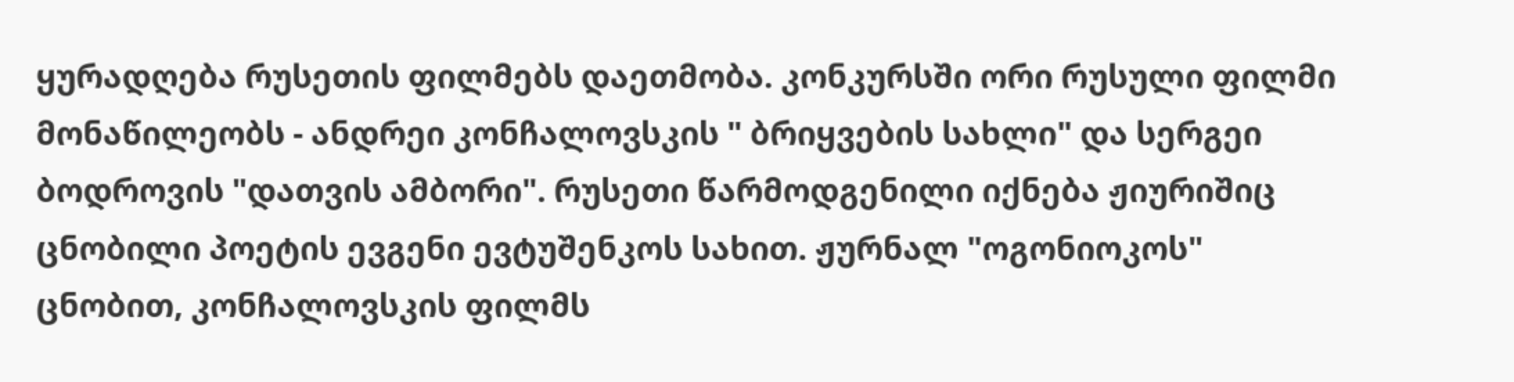ყურადღება რუსეთის ფილმებს დაეთმობა. კონკურსში ორი რუსული ფილმი მონაწილეობს - ანდრეი კონჩალოვსკის " ბრიყვების სახლი" და სერგეი ბოდროვის "დათვის ამბორი". რუსეთი წარმოდგენილი იქნება ჟიურიშიც ცნობილი პოეტის ევგენი ევტუშენკოს სახით. ჟურნალ "ოგონიოკოს" ცნობით, კონჩალოვსკის ფილმს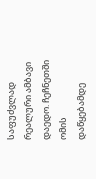საფუძვლად რეალური ამბავი დაედო. ჩეჩნეთში ომის დაწყებამდე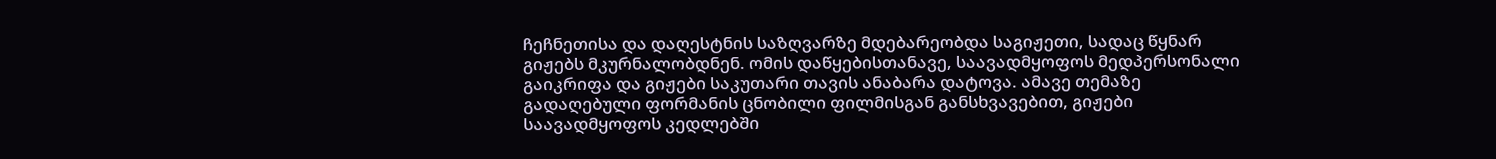ჩეჩნეთისა და დაღესტნის საზღვარზე მდებარეობდა საგიჟეთი, სადაც წყნარ გიჟებს მკურნალობდნენ. ომის დაწყებისთანავე, საავადმყოფოს მედპერსონალი გაიკრიფა და გიჟები საკუთარი თავის ანაბარა დატოვა. ამავე თემაზე გადაღებული ფორმანის ცნობილი ფილმისგან განსხვავებით, გიჟები საავადმყოფოს კედლებში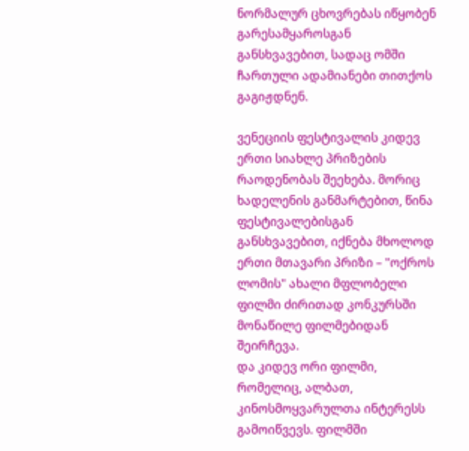ნორმალურ ცხოვრებას იწყობენ გარესამყაროსგან განსხვავებით, სადაც ომში ჩართული ადამიანები თითქოს გაგიჟდნენ.

ვენეციის ფესტივალის კიდევ ერთი სიახლე პრიზების რაოდენობას შეეხება. მორიც ხადელენის განმარტებით, წინა ფესტივალებისგან განსხვავებით, იქნება მხოლოდ ერთი მთავარი პრიზი – "ოქროს ლომის" ახალი მფლობელი ფილმი ძირითად კონკურსში მონაწილე ფილმებიდან შეირჩევა.
და კიდევ ორი ფილმი, რომელიც, ალბათ, კინოსმოყვარულთა ინტერესს გამოიწვევს. ფილმში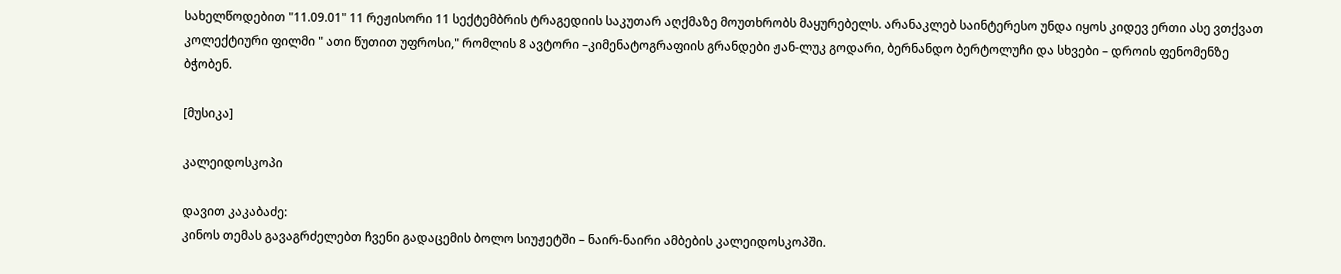სახელწოდებით "11.09.01" 11 რეჟისორი 11 სექტემბრის ტრაგედიის საკუთარ აღქმაზე მოუთხრობს მაყურებელს. არანაკლებ საინტერესო უნდა იყოს კიდევ ერთი ასე ვთქვათ კოლექტიური ფილმი " ათი წუთით უფროსი," რომლის 8 ავტორი –კიმენატოგრაფიის გრანდები ჟან-ლუკ გოდარი, ბერნანდო ბერტოლუჩი და სხვები – დროის ფენომენზე ბჭობენ.

[მუსიკა]

კალეიდოსკოპი

დავით კაკაბაძე:
კინოს თემას გავაგრძელებთ ჩვენი გადაცემის ბოლო სიუჟეტში – ნაირ-ნაირი ამბების კალეიდოსკოპში.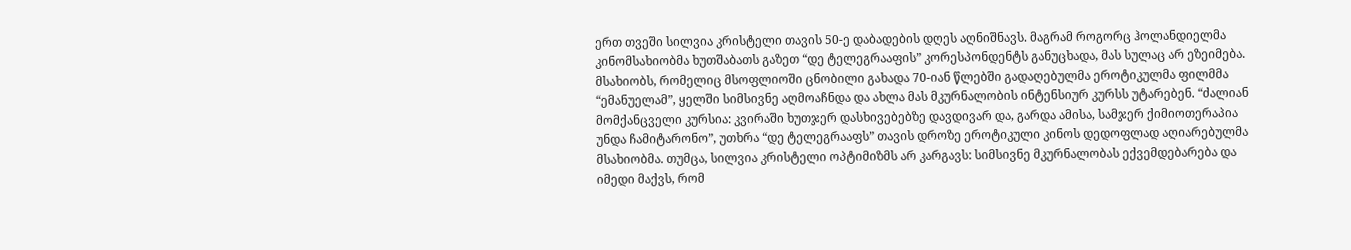ერთ თვეში სილვია კრისტელი თავის 50-ე დაბადების დღეს აღნიშნავს. მაგრამ როგორც ჰოლანდიელმა კინომსახიობმა ხუთშაბათს გაზეთ “დე ტელეგრააფის” კორესპონდენტს განუცხადა, მას სულაც არ ეზეიმება. მსახიობს, რომელიც მსოფლიოში ცნობილი გახადა 70-იან წლებში გადაღებულმა ეროტიკულმა ფილმმა “ემანუელამ”, ყელში სიმსივნე აღმოაჩნდა და ახლა მას მკურნალობის ინტენსიურ კურსს უტარებენ. “ძალიან მომქანცველი კურსია: კვირაში ხუთჯერ დასხივებებზე დავდივარ და, გარდა ამისა, სამჯერ ქიმიოთერაპია უნდა ჩამიტარონო”, უთხრა “დე ტელეგრააფს” თავის დროზე ეროტიკული კინოს დედოფლად აღიარებულმა მსახიობმა. თუმცა, სილვია კრისტელი ოპტიმიზმს არ კარგავს: სიმსივნე მკურნალობას ექვემდებარება და იმედი მაქვს, რომ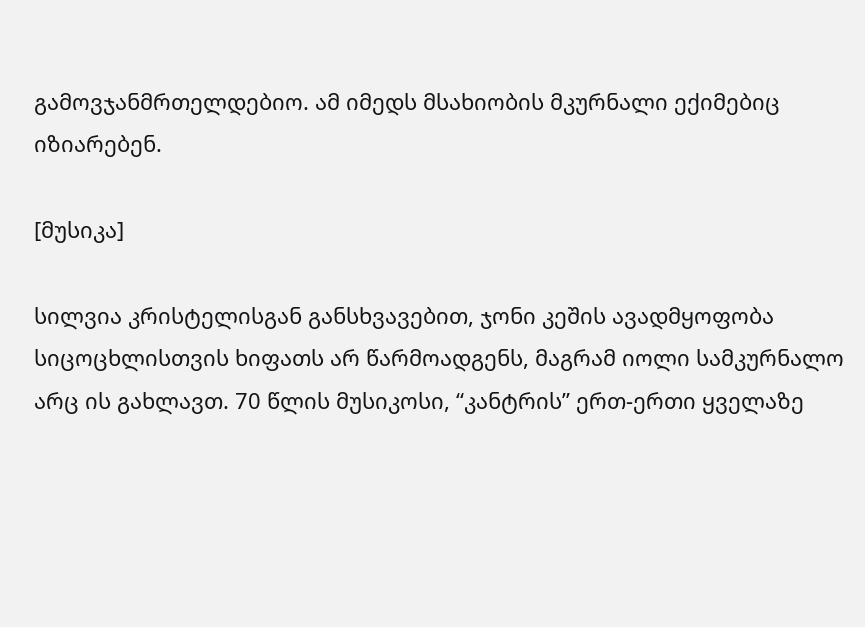გამოვჯანმრთელდებიო. ამ იმედს მსახიობის მკურნალი ექიმებიც იზიარებენ.

[მუსიკა]

სილვია კრისტელისგან განსხვავებით, ჯონი კეშის ავადმყოფობა სიცოცხლისთვის ხიფათს არ წარმოადგენს, მაგრამ იოლი სამკურნალო არც ის გახლავთ. 70 წლის მუსიკოსი, “კანტრის” ერთ-ერთი ყველაზე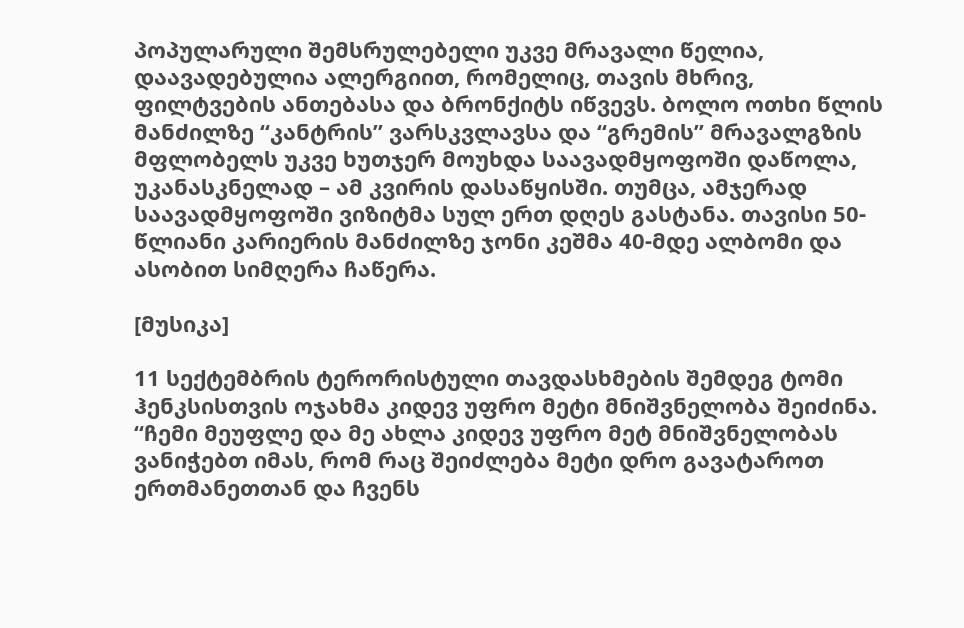პოპულარული შემსრულებელი უკვე მრავალი წელია, დაავადებულია ალერგიით, რომელიც, თავის მხრივ, ფილტვების ანთებასა და ბრონქიტს იწვევს. ბოლო ოთხი წლის მანძილზე “კანტრის” ვარსკვლავსა და “გრემის” მრავალგზის მფლობელს უკვე ხუთჯერ მოუხდა საავადმყოფოში დაწოლა, უკანასკნელად – ამ კვირის დასაწყისში. თუმცა, ამჯერად საავადმყოფოში ვიზიტმა სულ ერთ დღეს გასტანა. თავისი 50-წლიანი კარიერის მანძილზე ჯონი კეშმა 40-მდე ალბომი და ასობით სიმღერა ჩაწერა.

[მუსიკა]

11 სექტემბრის ტერორისტული თავდასხმების შემდეგ ტომი ჰენკსისთვის ოჯახმა კიდევ უფრო მეტი მნიშვნელობა შეიძინა. “ჩემი მეუფლე და მე ახლა კიდევ უფრო მეტ მნიშვნელობას ვანიჭებთ იმას, რომ რაც შეიძლება მეტი დრო გავატაროთ ერთმანეთთან და ჩვენს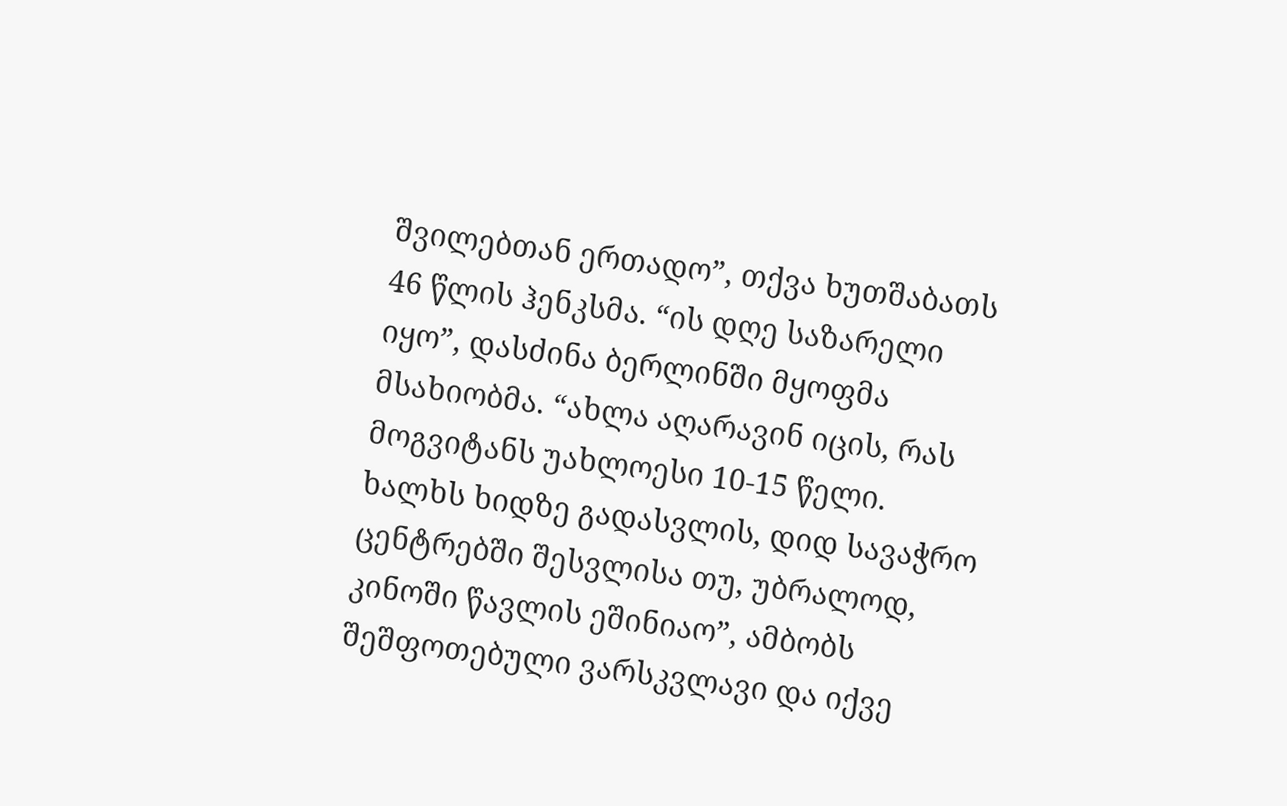შვილებთან ერთადო”, თქვა ხუთშაბათს 46 წლის ჰენკსმა. “ის დღე საზარელი იყო”, დასძინა ბერლინში მყოფმა მსახიობმა. “ახლა აღარავინ იცის, რას მოგვიტანს უახლოესი 10-15 წელი. ხალხს ხიდზე გადასვლის, დიდ სავაჭრო ცენტრებში შესვლისა თუ, უბრალოდ, კინოში წავლის ეშინიაო”, ამბობს შეშფოთებული ვარსკვლავი და იქვე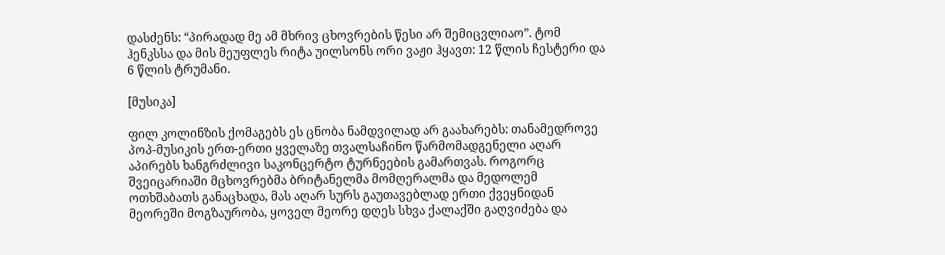დასძენს: “პირადად მე ამ მხრივ ცხოვრების წესი არ შემიცვლიაო”. ტომ ჰენკსსა და მის მეუფლეს რიტა უილსონს ორი ვაჟი ჰყავთ: 12 წლის ჩესტერი და 6 წლის ტრუმანი.

[მუსიკა]

ფილ კოლინზის ქომაგებს ეს ცნობა ნამდვილად არ გაახარებს: თანამედროვე პოპ-მუსიკის ერთ-ერთი ყველაზე თვალსაჩინო წარმომადგენელი აღარ აპირებს ხანგრძლივი საკონცერტო ტურნეების გამართვას. როგორც შვეიცარიაში მცხოვრებმა ბრიტანელმა მომღერალმა და მედოლემ ოთხშაბათს განაცხადა, მას აღარ სურს გაუთავებლად ერთი ქვეყნიდან მეორეში მოგზაურობა, ყოველ მეორე დღეს სხვა ქალაქში გაღვიძება და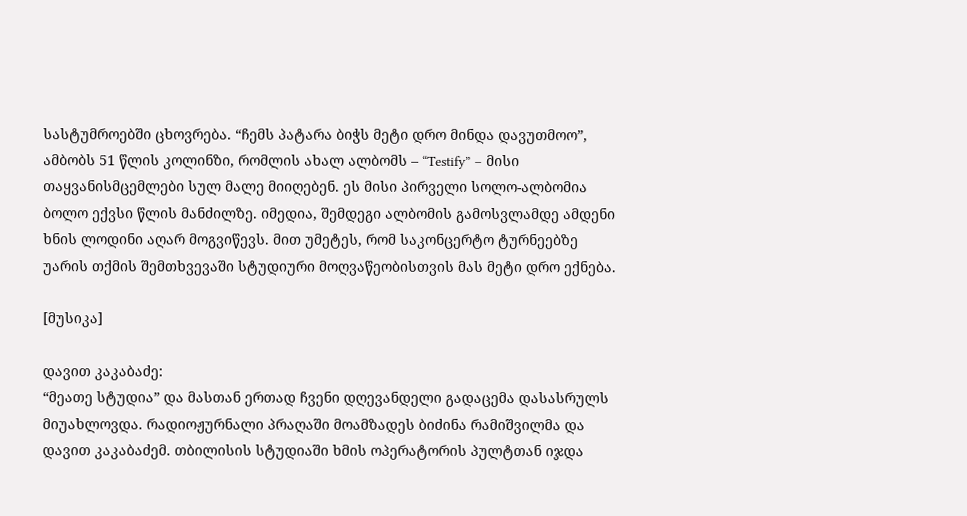სასტუმროებში ცხოვრება. “ჩემს პატარა ბიჭს მეტი დრო მინდა დავუთმოო”, ამბობს 51 წლის კოლინზი, რომლის ახალ ალბომს – “Testify” – მისი თაყვანისმცემლები სულ მალე მიიღებენ. ეს მისი პირველი სოლო-ალბომია ბოლო ექვსი წლის მანძილზე. იმედია, შემდეგი ალბომის გამოსვლამდე ამდენი ხნის ლოდინი აღარ მოგვიწევს. მით უმეტეს, რომ საკონცერტო ტურნეებზე უარის თქმის შემთხვევაში სტუდიური მოღვაწეობისთვის მას მეტი დრო ექნება.

[მუსიკა]

დავით კაკაბაძე:
“მეათე სტუდია” და მასთან ერთად ჩვენი დღევანდელი გადაცემა დასასრულს მიუახლოვდა. რადიოჟურნალი პრაღაში მოამზადეს ბიძინა რამიშვილმა და დავით კაკაბაძემ. თბილისის სტუდიაში ხმის ოპერატორის პულტთან იჯდა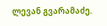ლევან გვარამაძე.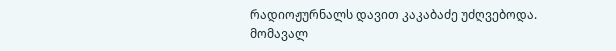რადიოჟურნალს დავით კაკაბაძე უძღვებოდა. მომავალ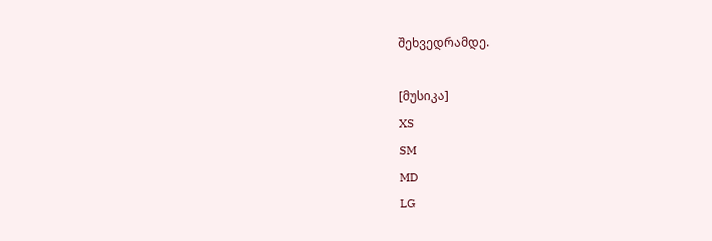შეხვედრამდე.

[მუსიკა]
XS
SM
MD
LG